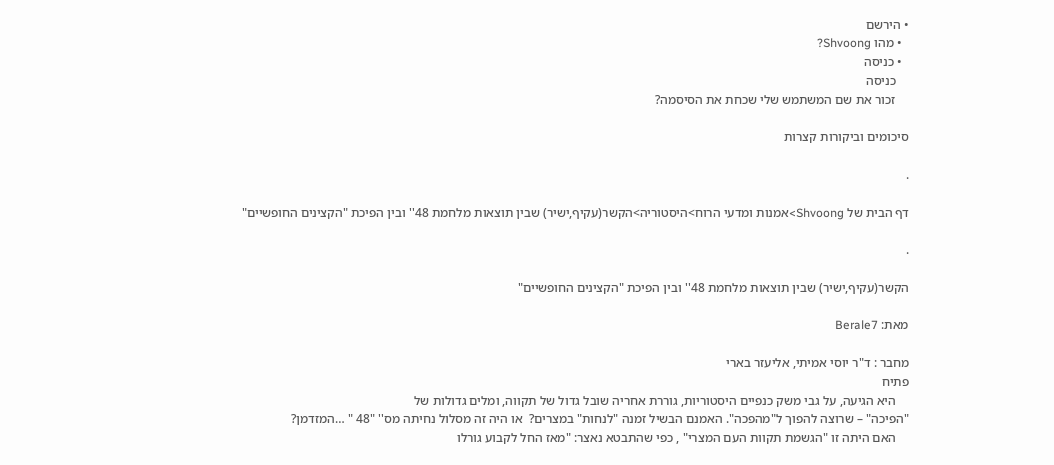• הירשם
  • מהו Shvoong?
  • כניסה
    כניסה
    זכור את שם המשתמש שלי שכחת את הסיסמה?

סיכומים וביקורות קצרות

.

דף הבית של Shvoong>אמנות ומדעי הרוח>היסטוריה>הקשר(עקיף,ישיר) שבין תוצאות מלחמת 48'' ובין הפיכת "הקצינים החופשיים"

.

הקשר(עקיף,ישיר) שבין תוצאות מלחמת 48'' ובין הפיכת "הקצינים החופשיים"

מאת: Berale7

מחבר : ד"ר יוסי אמיתי, אליעזר בארי
פתיח
    היא הגיעה, על גבי משק כנפיים היסטוריות, גוררת אחריה שובל גדול של תקווה, ומלים גדולות של
"הפיכה" – שרוצה להפוך ל"מהפכה". האמנם הבשיל זמנה "לנחות" במצרים?  או היה זה מסלול נחיתה מס'' "48 " …המזדמן?
    האם היתה זו "הגשמת תקוות העם המצרי" , כפי שהתבטא נאצר: "מאז החל לקבוע גורלו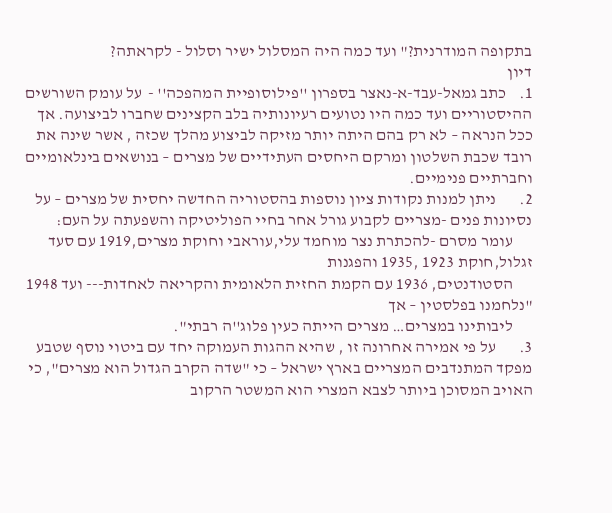בתקופה המודרנית?" ועד כמה היה המסלול ישיר וסלול - לקראתה?
דיון
1.    כתב גמאל-עבד-א-נאצר בספרון ''פילוסופיית המהפכה'' -  על עומק השורשים ההיסטוריים ועד כמה היו נטועים רעיונותיה בלב הקצינים שחברו לביצועה. אך ככל הנראה – לא רק בהם היתה יותר מזיקה לביצוע מהלך שכזה , אשר שינה את רובד שכבת השלטון ומרקם היחסים העתידיים של מצרים – בנושאים בינלאומיים וחברתיים פנימיים.
2.       ניתן למנות נקודות ציון נוספות בהסטוריה החדשה יחסית של מצרים – על נסיונות פנים -מצריים לקבוע גורל אחר בחיי הפוליטיקה והשפעתה על העם:
      עומר מסרם -להכתרת נצר מוחמד עלי,עוראבי וחוקת מצרים,1919 עם סעד זגלול,חוקת 1923 ,1935 והפגנות
      הסטודנטים, 1936 עם הקמת החזית הלאומית והקריאה לאחדות--- ועד 1948 "נלחמנו בפלסטין – אך
      ליבותינו במצרים… מצרים הייתה כעין פלוג''ה רבתי".
3.       על פי אמירה אחרונה זו , שהיא ההגות העמוקה יחד עם ביטוי נוסף שטבע מפקד המתנדבים המצריים בארץ ישראל – כי "שדה הקרב הגדול הוא מצרים", כי האויב המסוכן ביותר לצבא המצרי הוא המשטר הרקוב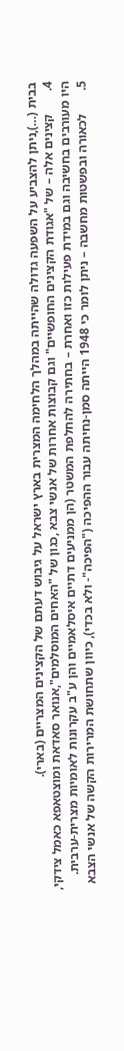בבית (…),ניתן להצביע על השפעה גדולה שהייתה במהלך הלחימה המצרית בארץ ישראל על גיבוש דעתם של הקצינים המצריים (בארי).
4.       קצינים אלה – של "אגודת הקצינים החופשיים" וגם קבוצות אחרות של אנשי צבא ,כגון של "האחים המוסלמים",אנואר סאדאת ומוצטאפא כאמל צידקי, היו מעורבים בחשיבה וגם במידת פעילות כזו ואחרת – בחתירה להחלפת המשטר (הן ממניעים דתיים איסלאמיים והן ע"ב עקרונות לאומיות מצרית-ערבית.
5.       לכאורה ובפשטות מחשבה – ניתן לומר כי 1948 הייתה סמן-נחיתה עבור ההפיכה ("הפיכה"- ולא בכדי), כיוון שתחושת המרירות הקשה של אנשי הצבא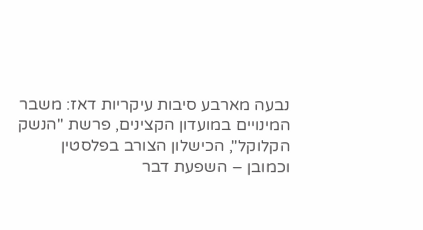נבעה מארבע סיבות עיקריות דאז: משבר המינויים במועדון הקצינים, פרשת ''הנשק הקלוקל'', הכישלון הצורב בפלסטין וכמובן – השפעת דבר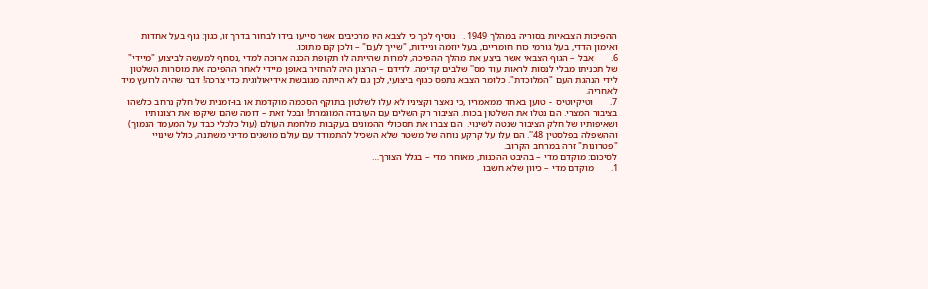ההפיכות הצבאיות בסוריה במהלך 1949 .   נוסיף לכך כי לצבא היו מרכיבים אשר סייעו בידו לבחור בדרך זו, כגון: גוף בעל אחדות ואימון הדדי, בעל גורמי כוח חומריים, בעל יוזמה וניידות, "שייך לעם" – ולכן קם מתוכו.
6.       אבל – הגוף הצבאי אשר ביצע את מהלך ההפיכה, למרות שהייתה לו תקופת הכנה ארוכה למדי ,נסחף למעשה לביצוע "מיידי" של תכניתו מבלי לנסות לראות עוד מס'' שלבים קדימה. לדידם – הרצון היה להחזיר באופן מיידי לאחר ההפיכה את מוסרות השלטון לידי הנהגת העם "המלוכדת". כלומר הצבא נתפס כגוף ביצועי, לכן גם לא הייתה מגובשת אידיאולוגית כדי צרכה! דבר שהיה לרועץ מיד לאחריה.
7.       וטיקיוטיס  - טוען באחד ממאמריו ,כי נאצר וקציניו לא עלו לשלטון בתוקף הסכמה מוקדמת או בו-זמנית של חלק נרחב כלשהו בציבור המצרי. הם נטלו את השלטון בכוח. הציבור רק השלים עם העובדה המוגמרת! ובכל זאת – דומה שהם שיקפו את רצונותיו ושאיפותיו של חלק הציבור שנטה לשינוי.  הם צברו את תסכולי ההמונים בעקבות מלחמת העולם (עול כלכלי כבד על המעמד הנמוך) וההשפלה בפלסטין 48''. הם עלו על קרקע נוחה של משטר שלא השכיל להתמודד עם עולם מושגים מדיני משתנה, כולל שינויי "פטרונות" זרה במרחב הקרוב.
לסיכום: מוקדם מדי – בהיבט ההכנות, מאוחר מדי – בגלל הצורך…
1.       מוקדם מדי – כיוון שלא חשבו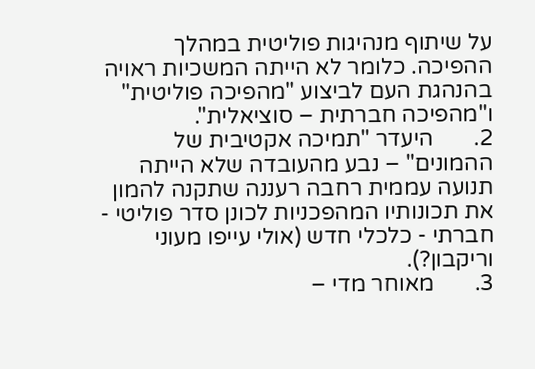על שיתוף מנהיגות פוליטית במהלך ההפיכה. כלומר לא הייתה המשכיות ראויה בהנהגת העם לביצוע "מהפיכה פוליטית" ו"מהפיכה חברתית – סוציאלית".
2.       היעדר "תמיכה אקטיבית של ההמונים" – נבע מהעובדה שלא הייתה תנועה עממית רחבה רעננה שתקנה להמון את תכונותיו המהפכניות לכונן סדר פוליטי - חברתי - כלכלי חדש (אולי עייפו מעוני וריקבון?).
3.       מאוחר מדי –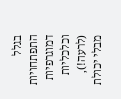בגלל התפתחויות דמוגרפיות וכלכליות (לרעה!), מבלי יכולת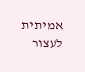אמיתית לעצור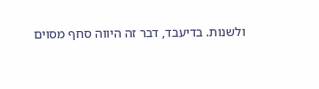ולשנות. בדיעבד, דבר זה היווה סחף מסוים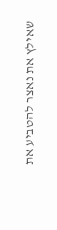שאילץ את נאצר להטביע את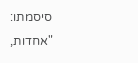סיסמתו: "אחדות,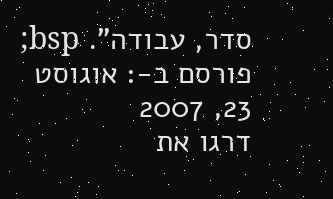סדר, עבודה". bsp;
פורסם ב-: אוגוסט 23, 2007
דרגו את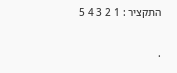התקציר : 1 2 3 4 5

.